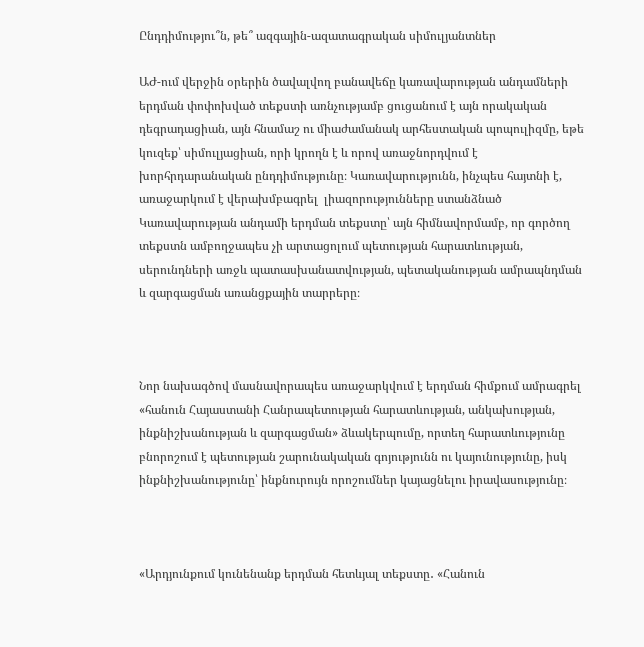Ընդդիմությու՞ն, թե՞ ազգային-ազատագրական սիմուլյանտներ

ԱԺ-ում վերջին օրերին ծավալվող բանավեճը կառավարության անդամների երդման փոփոխված տեքստի առնչությամբ ցուցանում է այն որակական դեգրադացիան, այն հնամաշ ու միաժամանակ արհեստական պոպուլիզմը, եթե կուզեք՝ սիմուլյացիան, որի կրողն է և որով առաջնորդվում է խորհրդարանական ընդդիմությունը։ Կառավարությունն, ինչպես հայտնի է, առաջարկում է վերախմբագրել  լիազորությունները ստանձնած Կառավարության անդամի երդման տեքստը՝ այն հիմնավորմամբ, որ գործող տեքստն ամբողջապես չի արտացոլում պետության հարատևության, սերունդների առջև պատասխանատվության, պետականության ամրապնդման և զարգացման առանցքային տարրերը։



Նոր նախագծով մասնավորապես առաջարկվում է երդման հիմքում ամրագրել «հանուն Հայաստանի Հանրապետության հարատևության, անկախության, ինքնիշխանության և զարգացման» ձևակերպումը, որտեղ հարատևությունը բնորոշում է պետության շարունակական գոյությունն ու կայունությունը, իսկ ինքնիշխանությունը՝ ինքնուրույն որոշումներ կայացնելու իրավասությունը։



«Արդյունքում կունենանք երդման հետևյալ տեքստը․ «Հանուն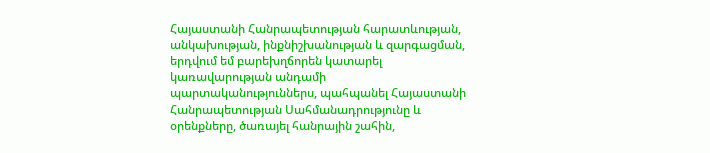Հայաստանի Հանրապետության հարատևության, անկախության, ինքնիշխանության և զարգացման, երդվում եմ բարեխղճորեն կատարել կառավարության անդամի պարտականություններս, պահպանել Հայաստանի Հանրապետության Սահմանադրությունը և օրենքները, ծառայել հանրային շահին,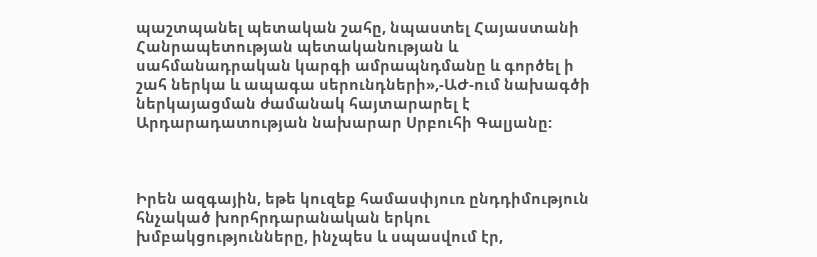պաշտպանել պետական շահը, նպաստել Հայաստանի Հանրապետության պետականության և սահմանադրական կարգի ամրապնդմանը և գործել ի շահ ներկա և ապագա սերունդների»,-ԱԺ-ում նախագծի ներկայացման ժամանակ հայտարարել է Արդարադատության նախարար Սրբուհի Գալյանը:



Իրեն ազգային, եթե կուզեք համասփյուռ ընդդիմություն հնչակած խորհրդարանական երկու խմբակցությունները, ինչպես և սպասվում էր,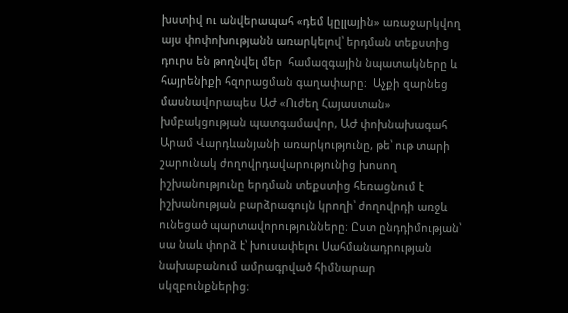խստիվ ու անվերապահ «դեմ կըլլային» առաջարկվող այս փոփոխությանն առարկելով՝ երդման տեքստից դուրս են թողնվել մեր  համազգային նպատակները և հայրենիքի հզորացման գաղափարը։  Աչքի զարնեց մասնավորապես ԱԺ «Ուժեղ Հայաստան» խմբակցության պատգամավոր, ԱԺ փոխնախագահ Արամ Վարդևանյանի առարկությունը, թե՝ ութ տարի շարունակ ժողովրդավարությունից խոսող իշխանությունը երդման տեքստից հեռացնում է իշխանության բարձրագույն կրողի՝ ժողովրդի առջև ունեցած պարտավորությունները։ Ըստ ընդդիմության՝ սա նաև փորձ է՝ խուսափելու Սահմանադրության նախաբանում ամրագրված հիմնարար սկզբունքներից։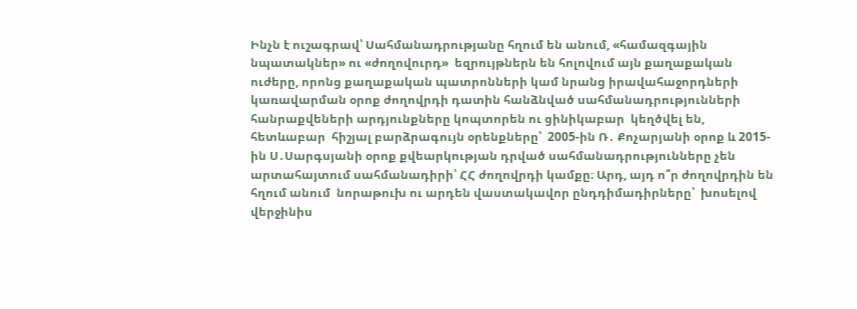Ինչն է ուշագրավ՝ Սահմանադրությանը հղում են անում, «համազգային նպատակներ» ու «ժողովուրդ»  եզրույթներն են հոլովում այն քաղաքական ուժերը, որոնց քաղաքական պատրոնների կամ նրանց իրավահաջորդների կառավարման օրոք ժողովրդի դատին հանձնված սահմանադրությունների հանրաքվեների արդյունքները կոպտորեն ու ցինիկաբար  կեղծվել են, հետևաբար  հիշյալ բարձրագույն օրենքները՝  2005-ին Ռ․ Քոչարյանի օրոք և 2015-ին Ս․Սարգսյանի օրոք քվեարկության դրված սահմանադրությունները չեն արտահայտում սահմանադիրի՝ ՀՀ ժողովրդի կամքը։ Արդ, այդ ո՞ր ժողովրդին են հղում անում  նորաթուխ ու արդեն վաստակավոր ընդդիմադիրները՝  խոսելով վերջինիս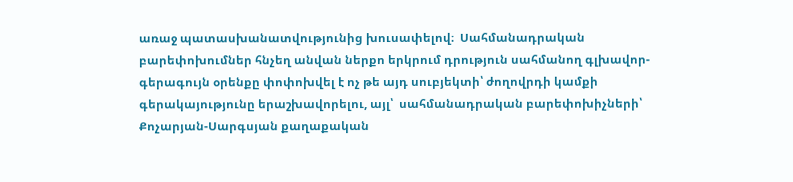առաջ պատասխանատվությունից խուսափելով։  Սահմանադրական բարեփոխումներ հնչեղ անվան ներքո երկրում դրություն սահմանող գլխավոր-գերագույն օրենքը փոփոխվել է ոչ թե այդ սուբյեկտի՝ ժողովրդի կամքի գերակայությունը երաշխավորելու, այլ՝  սահմանադրական բարեփոխիչների՝ Քոչարյան-Սարգսյան քաղաքական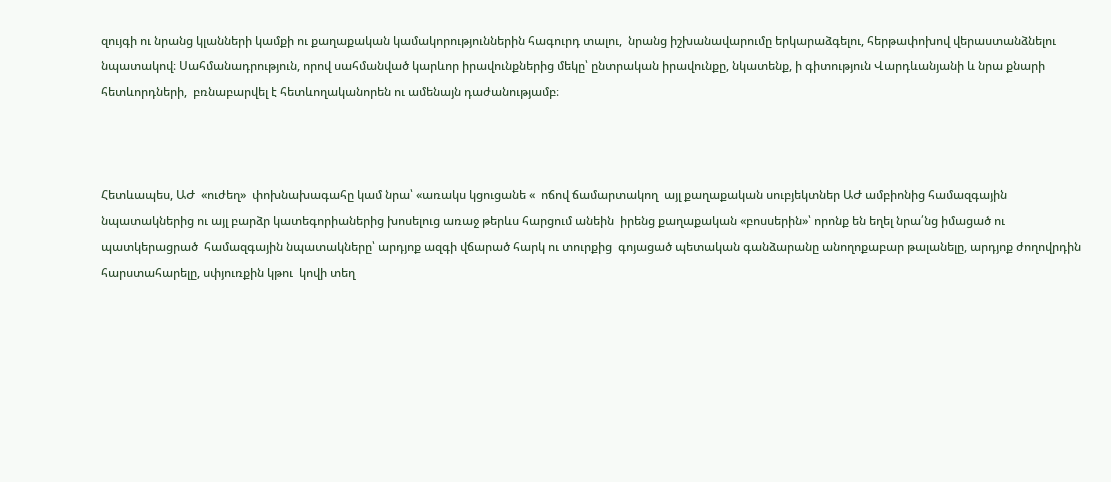զույգի ու նրանց կլանների կամքի ու քաղաքական կամակորություններին հագուրդ տալու,  նրանց իշխանավարումը երկարաձգելու, հերթափոխով վերաստանձնելու նպատակով։ Սահմանադրություն, որով սահմանված կարևոր իրավունքներից մեկը՝ ընտրական իրավունքը, նկատենք, ի գիտություն Վարդևանյանի և նրա քնարի հետևորդների,  բռնաբարվել է հետևողականորեն ու ամենայն դաժանությամբ։



Հետևապես, ԱԺ  «ուժեղ»  փոխնախագահը կամ նրա՝ «առակս կցուցանե «  ոճով ճամարտակող  այլ քաղաքական սուբյեկտներ ԱԺ ամբիոնից համազգային նպատակներից ու այլ բարձր կատեգորիաներից խոսելուց առաջ թերևս հարցում անեին  իրենց քաղաքական «բոսսերին»՝ որոնք են եղել նրա՛նց իմացած ու պատկերացրած  համազգային նպատակները՝ արդյոք ազգի վճարած հարկ ու տուրքից  գոյացած պետական գանձարանը անողոքաբար թալանելը, արդյոք ժողովրդին  հարստահարելը, սփյուռքին կթու  կովի տեղ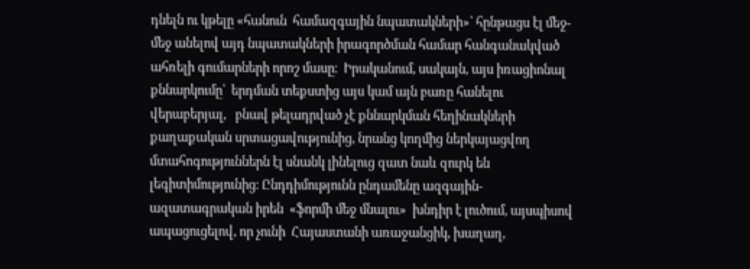դնելն ու կթելը «հանուն  համազգային նպատակների»՝ հընթացս էլ մեջ-մեջ անելով այդ նպատակների իրագործման համար հանգանակված ահռելի գումարների որոշ մասը։  Իրականում, սակայն, այս իռացիոնալ քննարկումը՝  երդման տեքստից այս կամ այն բառը հանելու վերաբերյալ,   բնավ թելադրված չէ քննարկման հեղինակների քաղաքական սրտացավությունից, նրանց կողմից ներկայացվող  մտահոգություններն էլ սնանկ լինելուց զատ նաև զուրկ են լեգիտիմությունից։ Ընդդիմությունն ընդամենը ազգային-ազատագրական իրեն  «ֆորմի մեջ մնալու»  խնդիր է լուծում, այսպիսով ապացուցելով, որ չունի  Հայաստանի առաջանցիկ, խաղաղ,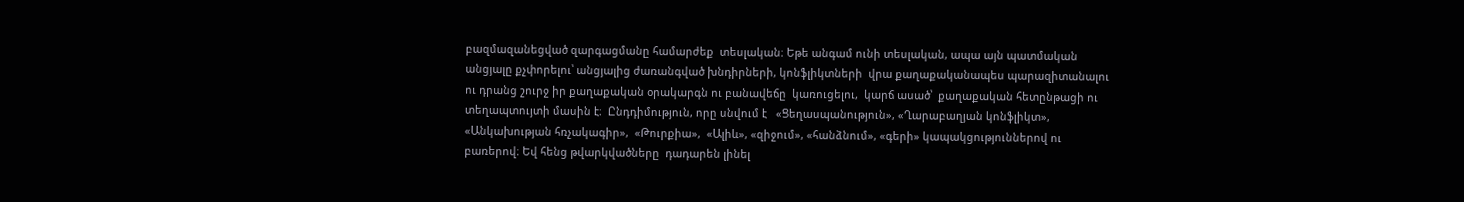բազմազանեցված զարգացմանը համարժեք  տեսլական։ Եթե անգամ ունի տեսլական, ապա այն պատմական անցյալը քչփորելու՝ անցյալից ժառանգված խնդիրների, կոնֆլիկտների  վրա քաղաքականապես պարազիտանալու ու դրանց շուրջ իր քաղաքական օրակարգն ու բանավեճը  կառուցելու,  կարճ ասած՝  քաղաքական հետընթացի ու տեղապտույտի մասին է։  Ընդդիմություն, որը սնվում է   «Ցեղասպանություն», «Ղարաբաղյան կոնֆլիկտ», «Անկախության հռչակագիր»,  «Թուրքիա»,  «Ալիև», «զիջում», «հանձնում», «գերի» կապակցություններով ու բառերով։ Եվ հենց թվարկվածները  դադարեն լինել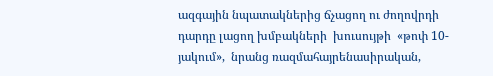ազգային նպատակներից ճչացող ու ժողովրդի դարդը լացող խմբակների  խուսույթի  «թոփ 10-յակում»,  նրանց ռազմահայրենասիրական,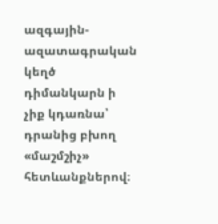ազգային-ազատագրական կեղծ դիմանկարն ի չիք կդառնա՝ դրանից բխող  «մաշմշիչ» հետևանքներով։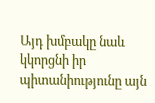Այդ խմբակը նաև կկորցնի իր պիտանիությունը այն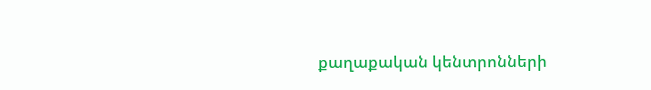քաղաքական կենտրոնների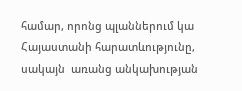համար, որոնց պլաններում կա  Հայաստանի հարատևությունը, սակայն  առանց անկախության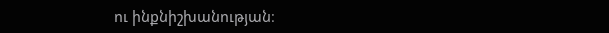ու ինքնիշխանության։